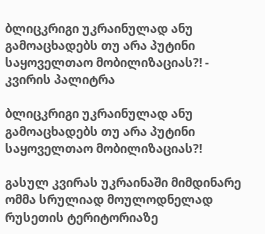ბლიცკრიგი უკრაინულად ანუ გამოაცხადებს თუ არა პუტინი საყოველთაო მობილიზაციას?! - კვირის პალიტრა

ბლიცკრიგი უკრაინულად ანუ გამოაცხადებს თუ არა პუტინი საყოველთაო მობილიზაციას?!

გასულ კვირას უკრაინაში მიმდინარე ომმა სრულიად მოულოდნელად რუსეთის ტერიტორიაზე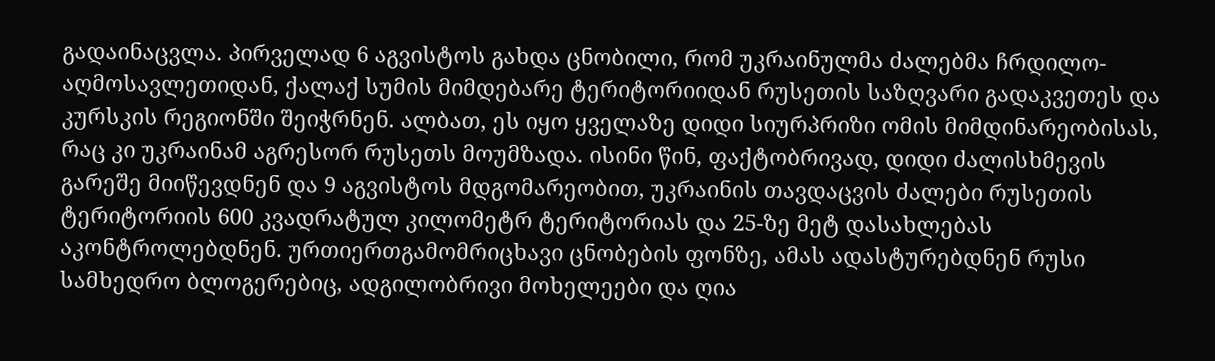გადაინაცვლა. პირველად 6 აგვისტოს გახდა ცნობილი, რომ უკრაინულმა ძალებმა ჩრდილო-აღმოსავლეთიდან, ქალაქ სუმის მიმდებარე ტერიტორიიდან რუსეთის საზღვარი გადაკვეთეს და კურსკის რეგიონში შეიჭრნენ. ალბათ, ეს იყო ყველაზე დიდი სიურპრიზი ომის მიმდინარეობისას, რაც კი უკრაინამ აგრესორ რუსეთს მოუმზადა. ისინი წინ, ფაქტობრივად, დიდი ძალისხმევის გარეშე მიიწევდნენ და 9 აგვისტოს მდგომარეობით, უკრაინის თავდაცვის ძალები რუსეთის ტერიტორიის 600 კვადრატულ კილომეტრ ტერიტორიას და 25-ზე მეტ დასახლებას აკონტროლებდნენ. ურთიერთგამომრიცხავი ცნობების ფონზე, ამას ადასტურებდნენ რუსი სამხედრო ბლოგერებიც, ადგილობრივი მოხელეები და ღია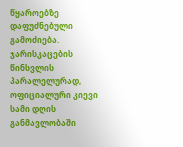წყაროებზე დაფუძნებული გამოძიება. ჯარისკაცების წინსვლის პარალელურად, ოფიციალური კიევი სამი დღის განმავლობაში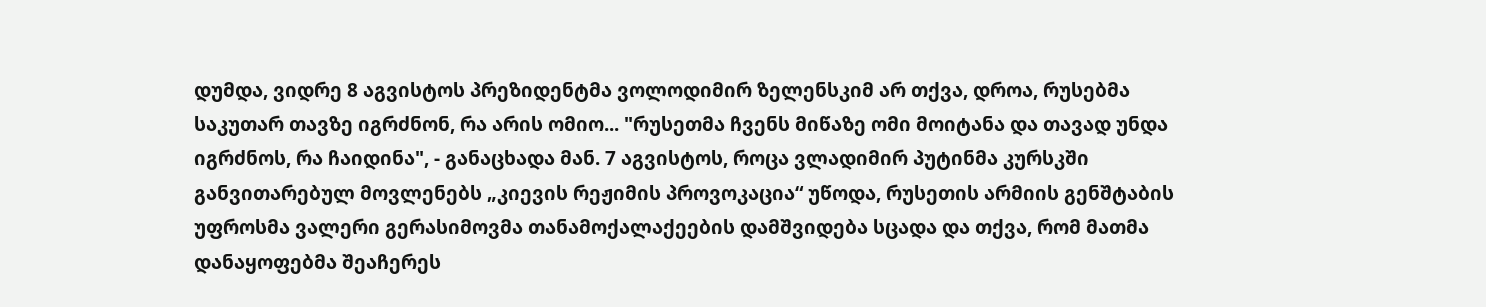დუმდა, ვიდრე 8 აგვისტოს პრეზიდენტმა ვოლოდიმირ ზელენსკიმ არ თქვა, დროა, რუსებმა საკუთარ თავზე იგრძნონ, რა არის ომიო... "რუსეთმა ჩვენს მიწაზე ომი მოიტანა და თავად უნდა იგრძნოს, რა ჩაიდინა", - განაცხადა მან. 7 აგვისტოს, როცა ვლადიმირ პუტინმა კურსკში განვითარებულ მოვლენებს „კიევის რეჟიმის პროვოკაცია“ უწოდა, რუსეთის არმიის გენშტაბის უფროსმა ვალერი გერასიმოვმა თანამოქალაქეების დამშვიდება სცადა და თქვა, რომ მათმა დანაყოფებმა შეაჩერეს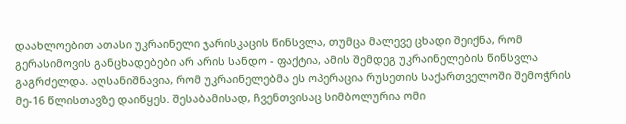დაახლოებით ათასი უკრაინელი ჯარისკაცის წინსვლა, თუმცა მალევე ცხადი შეიქნა, რომ გერასიმოვის განცხადებები არ არის სანდო - ფაქტია, ამის შემდეგ უკრაინელების წინსვლა გაგრძელდა. აღსანიშნავია, რომ უკრაინელებმა ეს ოპერაცია რუსეთის საქართველოში შემოჭრის მე-16 წლისთავზე დაიწყეს. შესაბამისად, ჩვენთვისაც სიმბოლურია ომი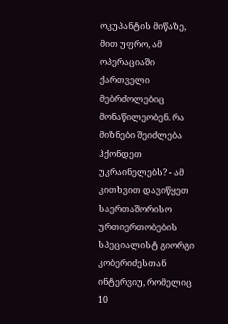ოკუპანტის მიწაზე, მით უფრო, ამ ოპერაციაში ქართველი მებრძოლებიც მონაწილეობენ. რა მიზნები შეიძლება ჰქონდეთ უკრაინელებს? - ამ კითხვით დავიწყეთ საერთაშორისო ურთიერთობების სპეციალისტ გიორგი კობერიძესთან ინტერვიუ, რომელიც 10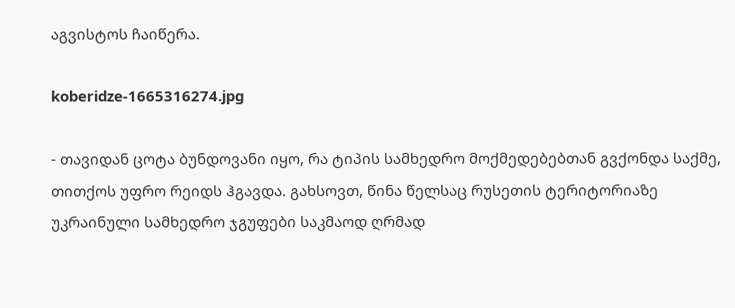აგვისტოს ჩაიწერა.

koberidze-1665316274.jpg

- თავიდან ცოტა ბუნდოვანი იყო, რა ტიპის სამხედრო მოქმედებებთან გვქონდა საქმე, თითქოს უფრო რეიდს ჰგავდა. გახსოვთ, წინა წელსაც რუსეთის ტერიტორიაზე უკრაინული სამხედრო ჯგუფები საკმაოდ ღრმად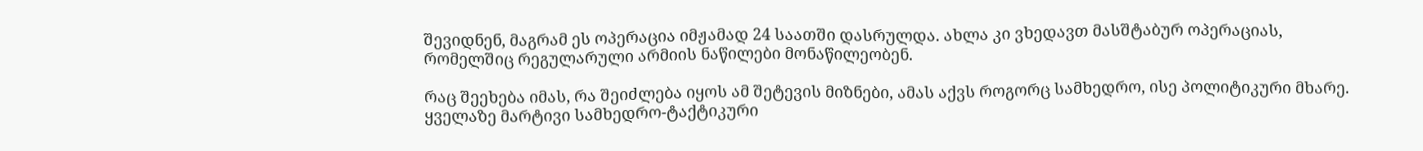შევიდნენ, მაგრამ ეს ოპერაცია იმჟამად 24 საათში დასრულდა. ახლა კი ვხედავთ მასშტაბურ ოპერაციას, რომელშიც რეგულარული არმიის ნაწილები მონაწილეობენ.

რაც შეეხება იმას, რა შეიძლება იყოს ამ შეტევის მიზნები, ამას აქვს როგორც სამხედრო, ისე პოლიტიკური მხარე. ყველაზე მარტივი სამხედრო-ტაქტიკური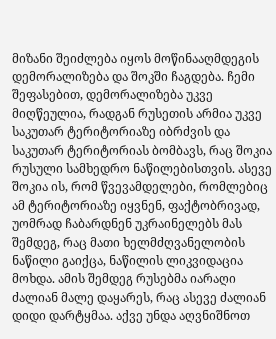მიზანი შეიძლება იყოს მოწინააღმდეგის დემორალიზება და შოკში ჩაგდება. ჩემი შეფასებით, დემორალიზება უკვე მიღწეულია, რადგან რუსეთის არმია უკვე საკუთარ ტერიტორიაზე იბრძვის და საკუთარ ტერიტორიას ბომბავს, რაც შოკია რუსული სამხედრო ნაწილებისთვის. ასევე შოკია ის, რომ წვევამდელები, რომლებიც ამ ტერიტორიაზე იყვნენ, ფაქტობრივად, უომრად ჩაბარდნენ უკრაინელებს მას შემდეგ, რაც მათი ხელმძღვანელობის ნაწილი გაიქცა, ნაწილის ლიკვიდაცია მოხდა. ამის შემდეგ რუსებმა იარაღი ძალიან მალე დაყარეს, რაც ასევე ძალიან დიდი დარტყმაა. აქვე უნდა აღვნიშნოთ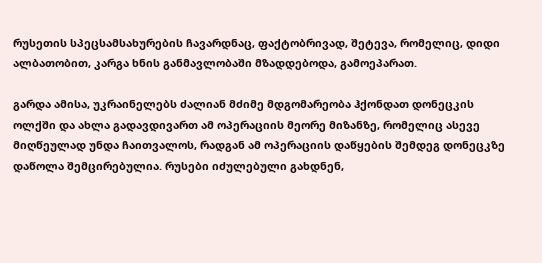რუსეთის სპეცსამსახურების ჩავარდნაც, ფაქტობრივად, შეტევა, რომელიც, დიდი ალბათობით, კარგა ხნის განმავლობაში მზადდებოდა, გამოეპარათ.

გარდა ამისა, უკრაინელებს ძალიან მძიმე მდგომარეობა ჰქონდათ დონეცკის ოლქში და ახლა გადავდივართ ამ ოპერაციის მეორე მიზანზე, რომელიც ასევე მიღწეულად უნდა ჩაითვალოს, რადგან ამ ოპერაციის დაწყების შემდეგ დონეცკზე დაწოლა შემცირებულია. რუსები იძულებული გახდნენ,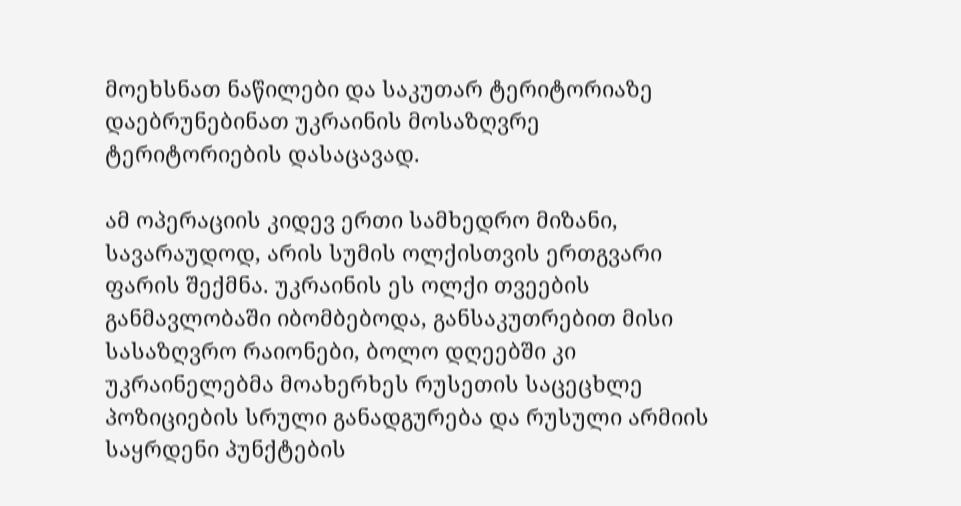მოეხსნათ ნაწილები და საკუთარ ტერიტორიაზე დაებრუნებინათ უკრაინის მოსაზღვრე ტერიტორიების დასაცავად.

ამ ოპერაციის კიდევ ერთი სამხედრო მიზანი, სავარაუდოდ, არის სუმის ოლქისთვის ერთგვარი ფარის შექმნა. უკრაინის ეს ოლქი თვეების განმავლობაში იბომბებოდა, განსაკუთრებით მისი სასაზღვრო რაიონები, ბოლო დღეებში კი უკრაინელებმა მოახერხეს რუსეთის საცეცხლე პოზიციების სრული განადგურება და რუსული არმიის საყრდენი პუნქტების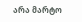არა მარტო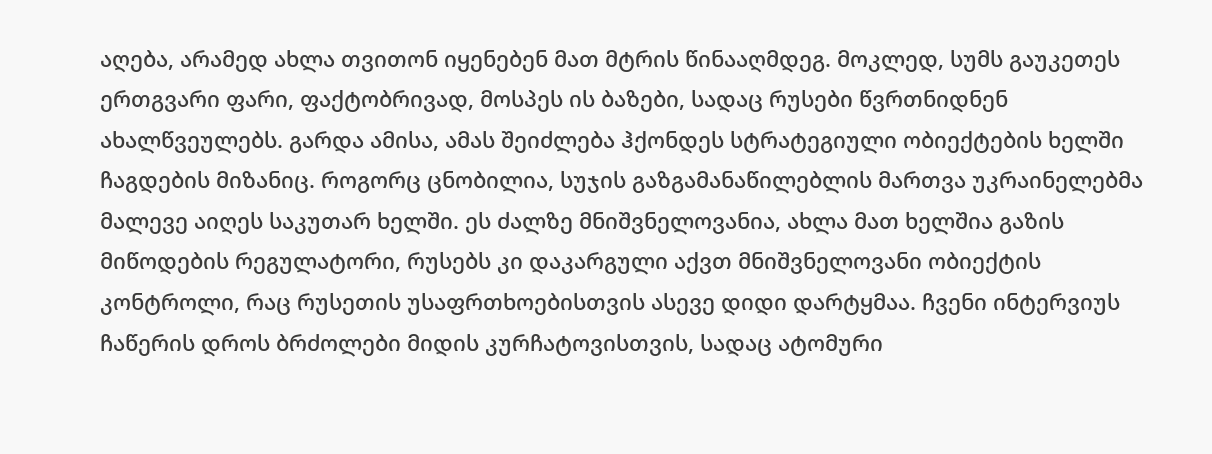აღება, არამედ ახლა თვითონ იყენებენ მათ მტრის წინააღმდეგ. მოკლედ, სუმს გაუკეთეს ერთგვარი ფარი, ფაქტობრივად, მოსპეს ის ბაზები, სადაც რუსები წვრთნიდნენ ახალწვეულებს. გარდა ამისა, ამას შეიძლება ჰქონდეს სტრატეგიული ობიექტების ხელში ჩაგდების მიზანიც. როგორც ცნობილია, სუჯის გაზგამანაწილებლის მართვა უკრაინელებმა მალევე აიღეს საკუთარ ხელში. ეს ძალზე მნიშვნელოვანია, ახლა მათ ხელშია გაზის მიწოდების რეგულატორი, რუსებს კი დაკარგული აქვთ მნიშვნელოვანი ობიექტის კონტროლი, რაც რუსეთის უსაფრთხოებისთვის ასევე დიდი დარტყმაა. ჩვენი ინტერვიუს ჩაწერის დროს ბრძოლები მიდის კურჩატოვისთვის, სადაც ატომური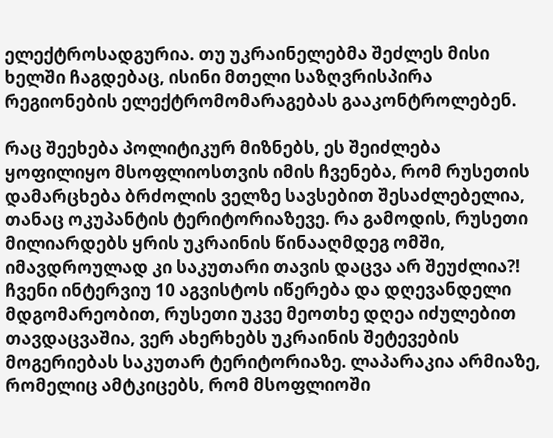ელექტროსადგურია. თუ უკრაინელებმა შეძლეს მისი ხელში ჩაგდებაც, ისინი მთელი საზღვრისპირა რეგიონების ელექტრომომარაგებას გააკონტროლებენ.

რაც შეეხება პოლიტიკურ მიზნებს, ეს შეიძლება ყოფილიყო მსოფლიოსთვის იმის ჩვენება, რომ რუსეთის დამარცხება ბრძოლის ველზე სავსებით შესაძლებელია, თანაც ოკუპანტის ტერიტორიაზევე. რა გამოდის, რუსეთი მილიარდებს ყრის უკრაინის წინააღმდეგ ომში, იმავდროულად კი საკუთარი თავის დაცვა არ შეუძლია?! ჩვენი ინტერვიუ 10 აგვისტოს იწერება და დღევანდელი მდგომარეობით, რუსეთი უკვე მეოთხე დღეა იძულებით თავდაცვაშია, ვერ ახერხებს უკრაინის შეტევების მოგერიებას საკუთარ ტერიტორიაზე. ლაპარაკია არმიაზე, რომელიც ამტკიცებს, რომ მსოფლიოში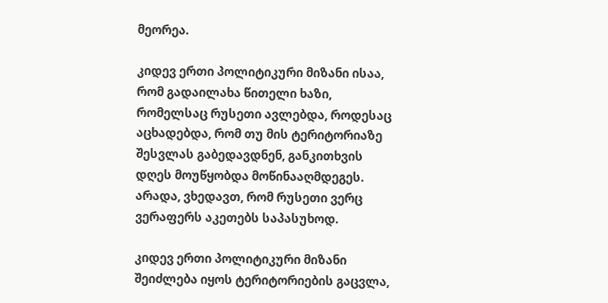მეორეა.

კიდევ ერთი პოლიტიკური მიზანი ისაა, რომ გადაილახა წითელი ხაზი, რომელსაც რუსეთი ავლებდა, როდესაც აცხადებდა, რომ თუ მის ტერიტორიაზე შესვლას გაბედავდნენ, განკითხვის დღეს მოუწყობდა მოწინააღმდეგეს. არადა, ვხედავთ, რომ რუსეთი ვერც ვერაფერს აკეთებს საპასუხოდ.

კიდევ ერთი პოლიტიკური მიზანი შეიძლება იყოს ტერიტორიების გაცვლა,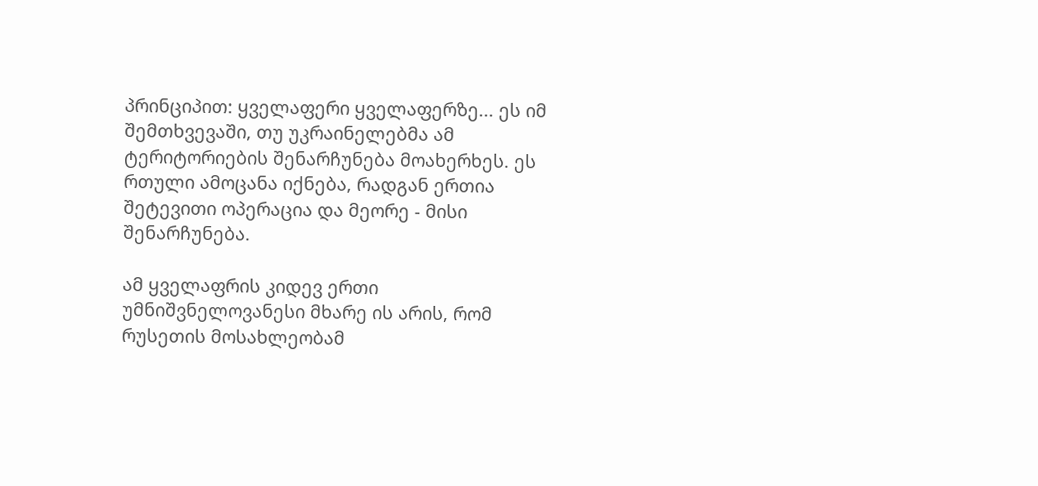პრინციპით: ყველაფერი ყველაფერზე... ეს იმ შემთხვევაში, თუ უკრაინელებმა ამ ტერიტორიების შენარჩუნება მოახერხეს. ეს რთული ამოცანა იქნება, რადგან ერთია შეტევითი ოპერაცია და მეორე - მისი შენარჩუნება.

ამ ყველაფრის კიდევ ერთი უმნიშვნელოვანესი მხარე ის არის, რომ რუსეთის მოსახლეობამ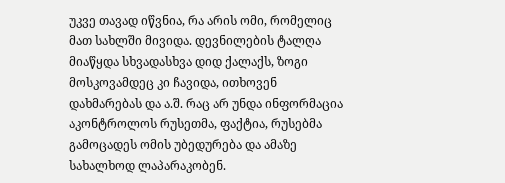უკვე თავად იწვნია, რა არის ომი, რომელიც მათ სახლში მივიდა. დევნილების ტალღა მიაწყდა სხვადასხვა დიდ ქალაქს, ზოგი მოსკოვამდეც კი ჩავიდა, ითხოვენ დახმარებას და ა.შ. რაც არ უნდა ინფორმაცია აკონტროლოს რუსეთმა, ფაქტია, რუსებმა გამოცადეს ომის უბედურება და ამაზე სახალხოდ ლაპარაკობენ.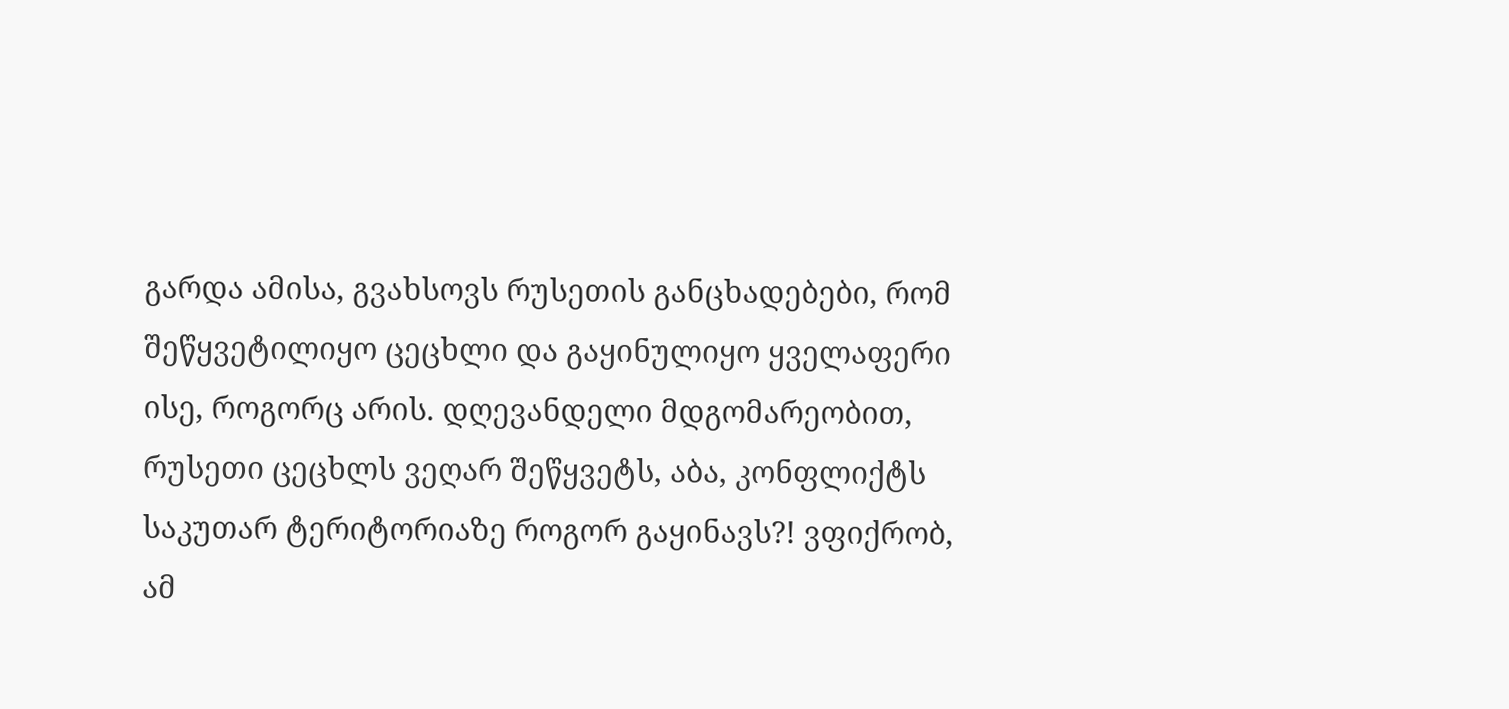გარდა ამისა, გვახსოვს რუსეთის განცხადებები, რომ შეწყვეტილიყო ცეცხლი და გაყინულიყო ყველაფერი ისე, როგორც არის. დღევანდელი მდგომარეობით, რუსეთი ცეცხლს ვეღარ შეწყვეტს, აბა, კონფლიქტს საკუთარ ტერიტორიაზე როგორ გაყინავს?! ვფიქრობ, ამ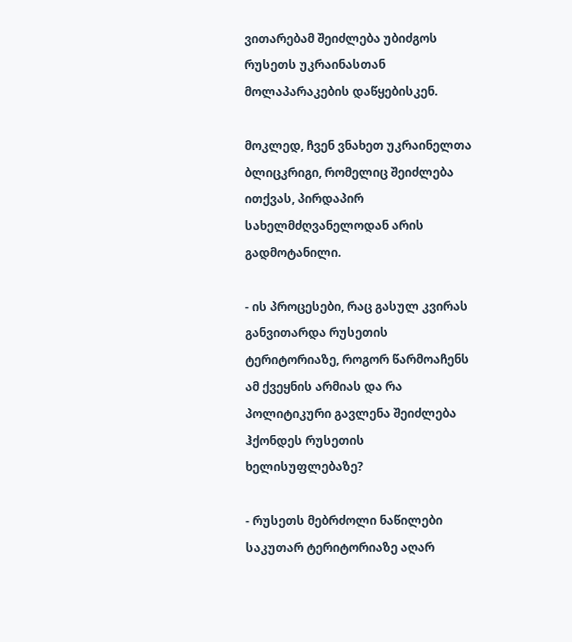ვითარებამ შეიძლება უბიძგოს რუსეთს უკრაინასთან მოლაპარაკების დაწყებისკენ.

მოკლედ, ჩვენ ვნახეთ უკრაინელთა ბლიცკრიგი, რომელიც შეიძლება ითქვას, პირდაპირ სახელმძღვანელოდან არის გადმოტანილი.

- ის პროცესები, რაც გასულ კვირას განვითარდა რუსეთის ტერიტორიაზე, როგორ წარმოაჩენს ამ ქვეყნის არმიას და რა პოლიტიკური გავლენა შეიძლება ჰქონდეს რუსეთის ხელისუფლებაზე?

- რუსეთს მებრძოლი ნაწილები საკუთარ ტერიტორიაზე აღარ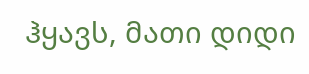ჰყავს, მათი დიდი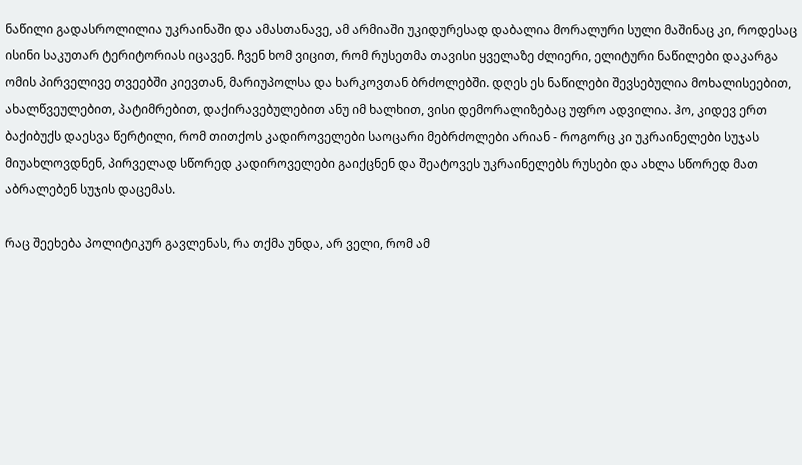ნაწილი გადასროლილია უკრაინაში და ამასთანავე, ამ არმიაში უკიდურესად დაბალია მორალური სული მაშინაც კი, როდესაც ისინი საკუთარ ტერიტორიას იცავენ. ჩვენ ხომ ვიცით, რომ რუსეთმა თავისი ყველაზე ძლიერი, ელიტური ნაწილები დაკარგა ომის პირველივე თვეებში კიევთან, მარიუპოლსა და ხარკოვთან ბრძოლებში. დღეს ეს ნაწილები შევსებულია მოხალისეებით, ახალწვეულებით, პატიმრებით, დაქირავებულებით ანუ იმ ხალხით, ვისი დემორალიზებაც უფრო ადვილია. ჰო, კიდევ ერთ ბაქიბუქს დაესვა წერტილი, რომ თითქოს კადიროველები საოცარი მებრძოლები არიან - როგორც კი უკრაინელები სუჯას მიუახლოვდნენ, პირველად სწორედ კადიროველები გაიქცნენ და შეატოვეს უკრაინელებს რუსები და ახლა სწორედ მათ აბრალებენ სუჯის დაცემას.

რაც შეეხება პოლიტიკურ გავლენას, რა თქმა უნდა, არ ველი, რომ ამ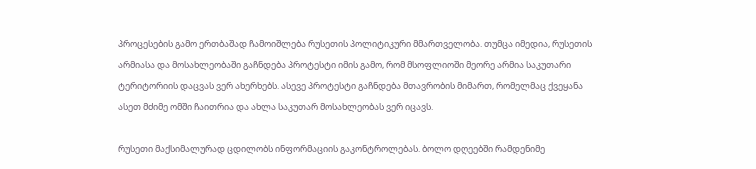პროცესების გამო ერთბაშად ჩამოიშლება რუსეთის პოლიტიკური მმართველობა. თუმცა იმედია, რუსეთის არმიასა და მოსახლეობაში გაჩნდება პროტესტი იმის გამო, რომ მსოფლიოში მეორე არმია საკუთარი ტერიტორიის დაცვას ვერ ახერხებს. ასევე პროტესტი გაჩნდება მთავრობის მიმართ, რომელმაც ქვეყანა ასეთ მძიმე ომში ჩაითრია და ახლა საკუთარ მოსახლეობას ვერ იცავს.

რუსეთი მაქსიმალურად ცდილობს ინფორმაციის გაკონტროლებას. ბოლო დღეებში რამდენიმე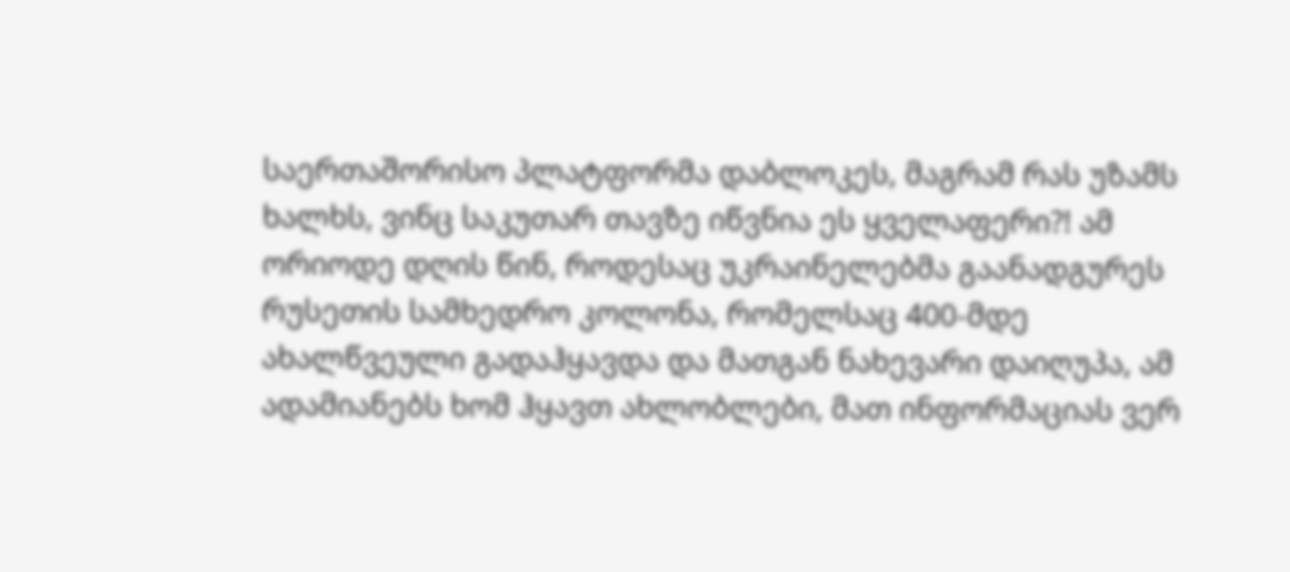საერთაშორისო პლატფორმა დაბლოკეს, მაგრამ რას უზამს ხალხს, ვინც საკუთარ თავზე იწვნია ეს ყველაფერი?! ამ ორიოდე დღის წინ, როდესაც უკრაინელებმა გაანადგურეს რუსეთის სამხედრო კოლონა, რომელსაც 400-მდე ახალწვეული გადაჰყავდა და მათგან ნახევარი დაიღუპა, ამ ადამიანებს ხომ ჰყავთ ახლობლები, მათ ინფორმაციას ვერ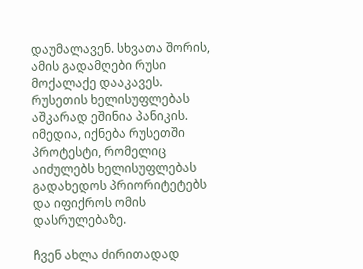დაუმალავენ. სხვათა შორის, ამის გადამღები რუსი მოქალაქე დააკავეს. რუსეთის ხელისუფლებას აშკარად ეშინია პანიკის. იმედია, იქნება რუსეთში პროტესტი, რომელიც აიძულებს ხელისუფლებას გადახედოს პრიორიტეტებს და იფიქროს ომის დასრულებაზე.

ჩვენ ახლა ძირითადად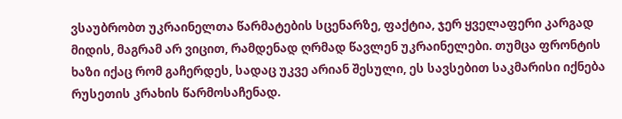ვსაუბრობთ უკრაინელთა წარმატების სცენარზე, ფაქტია, ჯერ ყველაფერი კარგად მიდის, მაგრამ არ ვიცით, რამდენად ღრმად წავლენ უკრაინელები. თუმცა ფრონტის ხაზი იქაც რომ გაჩერდეს, სადაც უკვე არიან შესული, ეს სავსებით საკმარისი იქნება რუსეთის კრახის წარმოსაჩენად.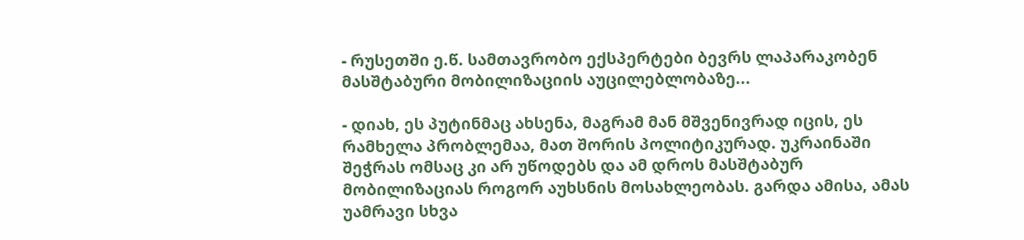- რუსეთში ე.წ. სამთავრობო ექსპერტები ბევრს ლაპარაკობენ მასშტაბური მობილიზაციის აუცილებლობაზე...

- დიახ, ეს პუტინმაც ახსენა, მაგრამ მან მშვენივრად იცის, ეს რამხელა პრობლემაა, მათ შორის პოლიტიკურად. უკრაინაში შეჭრას ომსაც კი არ უწოდებს და ამ დროს მასშტაბურ მობილიზაციას როგორ აუხსნის მოსახლეობას. გარდა ამისა, ამას უამრავი სხვა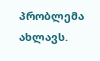პრობლემა ახლავს.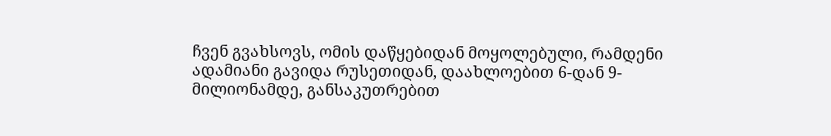ჩვენ გვახსოვს, ომის დაწყებიდან მოყოლებული, რამდენი ადამიანი გავიდა რუსეთიდან, დაახლოებით 6-დან 9-მილიონამდე, განსაკუთრებით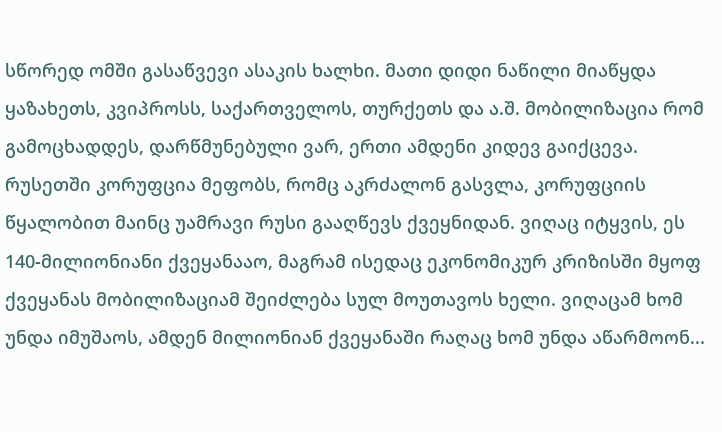სწორედ ომში გასაწვევი ასაკის ხალხი. მათი დიდი ნაწილი მიაწყდა ყაზახეთს, კვიპროსს, საქართველოს, თურქეთს და ა.შ. მობილიზაცია რომ გამოცხადდეს, დარწმუნებული ვარ, ერთი ამდენი კიდევ გაიქცევა. რუსეთში კორუფცია მეფობს, რომც აკრძალონ გასვლა, კორუფციის წყალობით მაინც უამრავი რუსი გააღწევს ქვეყნიდან. ვიღაც იტყვის, ეს 140-მილიონიანი ქვეყანააო, მაგრამ ისედაც ეკონომიკურ კრიზისში მყოფ ქვეყანას მობილიზაციამ შეიძლება სულ მოუთავოს ხელი. ვიღაცამ ხომ უნდა იმუშაოს, ამდენ მილიონიან ქვეყანაში რაღაც ხომ უნდა აწარმოონ...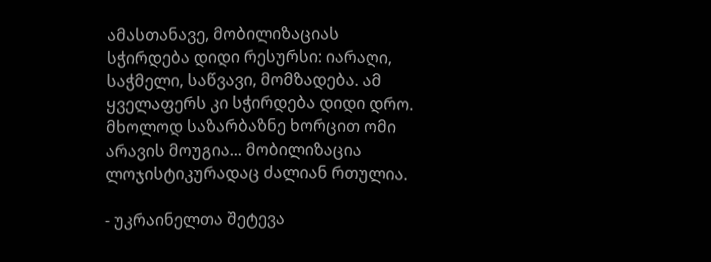ამასთანავე, მობილიზაციას სჭირდება დიდი რესურსი: იარაღი, საჭმელი, საწვავი, მომზადება. ამ ყველაფერს კი სჭირდება დიდი დრო. მხოლოდ საზარბაზნე ხორცით ომი არავის მოუგია... მობილიზაცია ლოჯისტიკურადაც ძალიან რთულია.

- უკრაინელთა შეტევა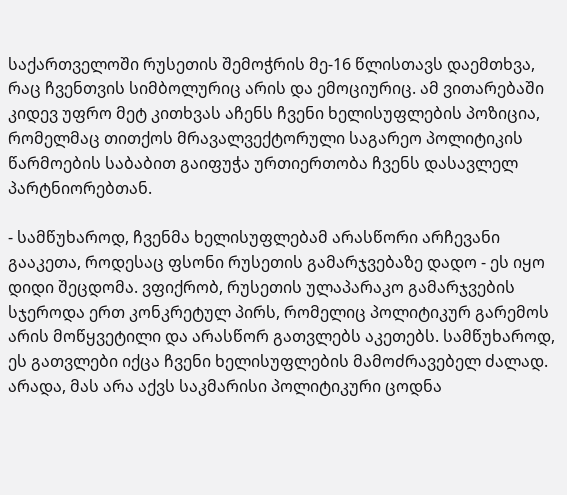საქართველოში რუსეთის შემოჭრის მე-16 წლისთავს დაემთხვა, რაც ჩვენთვის სიმბოლურიც არის და ემოციურიც. ამ ვითარებაში კიდევ უფრო მეტ კითხვას აჩენს ჩვენი ხელისუფლების პოზიცია, რომელმაც თითქოს მრავალვექტორული საგარეო პოლიტიკის წარმოების საბაბით გაიფუჭა ურთიერთობა ჩვენს დასავლელ პარტნიორებთან.

- სამწუხაროდ, ჩვენმა ხელისუფლებამ არასწორი არჩევანი გააკეთა, როდესაც ფსონი რუსეთის გამარჯვებაზე დადო - ეს იყო დიდი შეცდომა. ვფიქრობ, რუსეთის ულაპარაკო გამარჯვების სჯეროდა ერთ კონკრეტულ პირს, რომელიც პოლიტიკურ გარემოს არის მოწყვეტილი და არასწორ გათვლებს აკეთებს. სამწუხაროდ, ეს გათვლები იქცა ჩვენი ხელისუფლების მამოძრავებელ ძალად. არადა, მას არა აქვს საკმარისი პოლიტიკური ცოდნა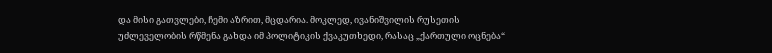და მისი გათვლები, ჩემი აზრით, მცდარია. მოკლედ, ივანიშვილის რუსეთის უძლეველობის რწმენა გახდა იმ პოლიტიკის ქვაკუთხედი, რასაც „ქართული ოცნება“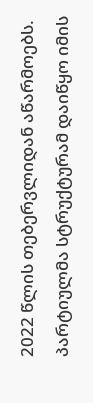2022 წლის თებერვლიდან აწარმოებს. პარტიულმა სტრუქტურამ დაიწყო იმის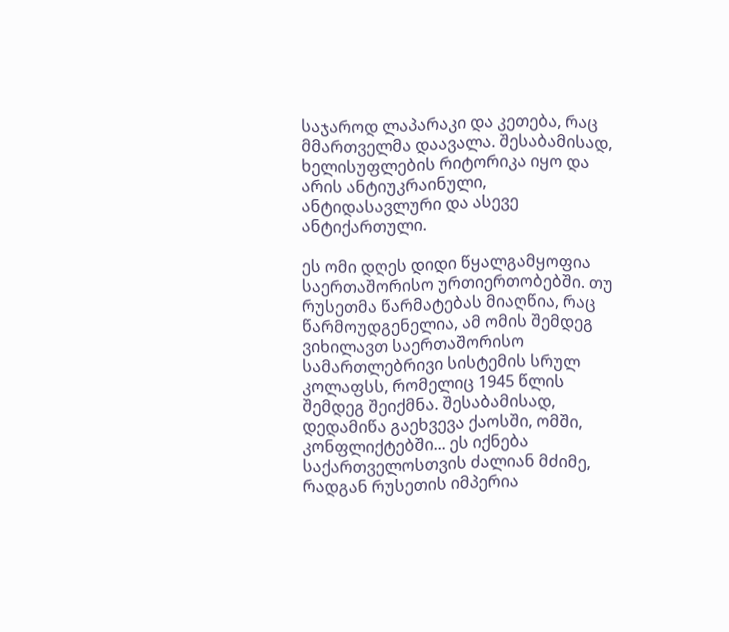საჯაროდ ლაპარაკი და კეთება, რაც მმართველმა დაავალა. შესაბამისად, ხელისუფლების რიტორიკა იყო და არის ანტიუკრაინული, ანტიდასავლური და ასევე ანტიქართული.

ეს ომი დღეს დიდი წყალგამყოფია საერთაშორისო ურთიერთობებში. თუ რუსეთმა წარმატებას მიაღწია, რაც წარმოუდგენელია, ამ ომის შემდეგ ვიხილავთ საერთაშორისო სამართლებრივი სისტემის სრულ კოლაფსს, რომელიც 1945 წლის შემდეგ შეიქმნა. შესაბამისად, დედამიწა გაეხვევა ქაოსში, ომში, კონფლიქტებში... ეს იქნება საქართველოსთვის ძალიან მძიმე, რადგან რუსეთის იმპერია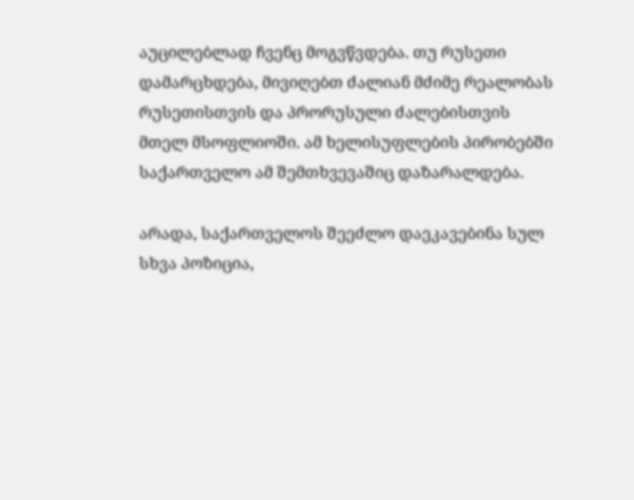აუცილებლად ჩვენც მოგვწვდება. თუ რუსეთი დამარცხდება, მივიღებთ ძალიან მძიმე რეალობას რუსეთისთვის და პრორუსული ძალებისთვის მთელ მსოფლიოში. ამ ხელისუფლების პირობებში საქართველო ამ შემთხვევაშიც დაზარალდება.

არადა, საქართველოს შეეძლო დაეკავებინა სულ სხვა პოზიცია,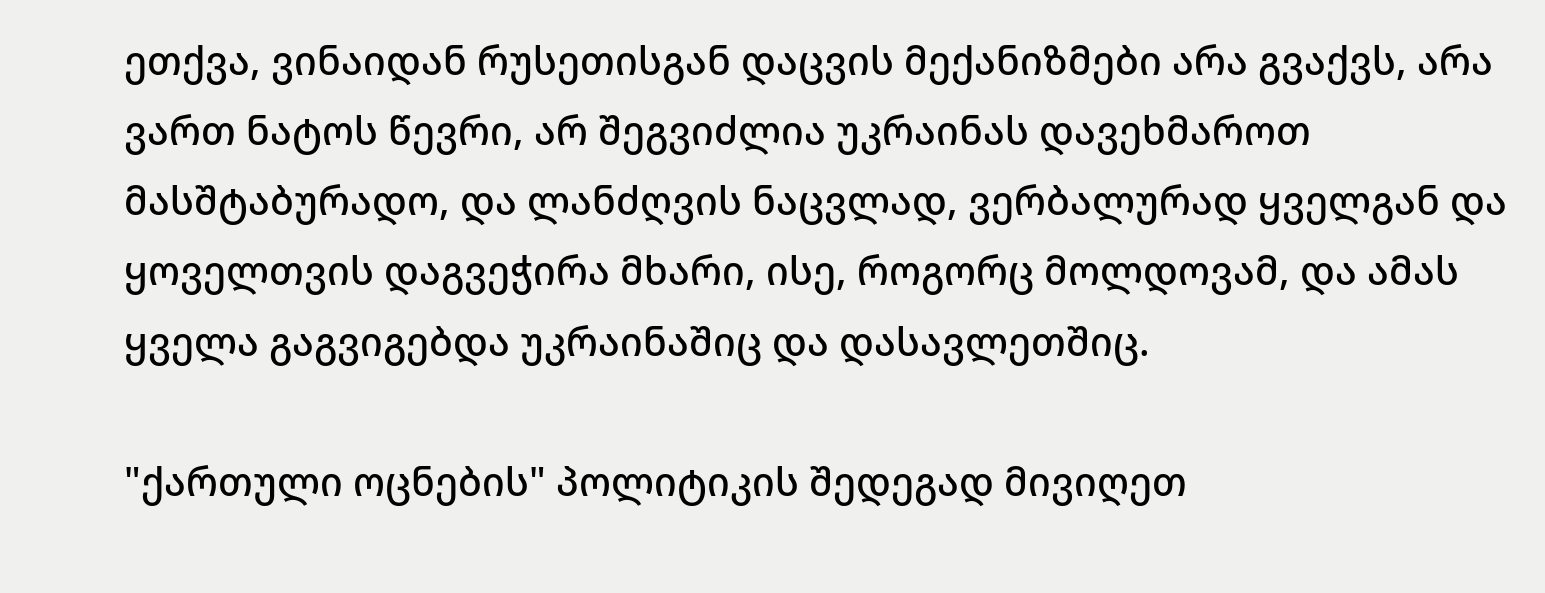ეთქვა, ვინაიდან რუსეთისგან დაცვის მექანიზმები არა გვაქვს, არა ვართ ნატოს წევრი, არ შეგვიძლია უკრაინას დავეხმაროთ მასშტაბურადო, და ლანძღვის ნაცვლად, ვერბალურად ყველგან და ყოველთვის დაგვეჭირა მხარი, ისე, როგორც მოლდოვამ, და ამას ყველა გაგვიგებდა უკრაინაშიც და დასავლეთშიც.

"ქართული ოცნების" პოლიტიკის შედეგად მივიღეთ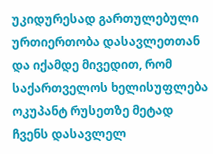უკიდურესად გართულებული ურთიერთობა დასავლეთთან და იქამდე მივედით, რომ საქართველოს ხელისუფლება ოკუპანტ რუსეთზე მეტად ჩვენს დასავლელ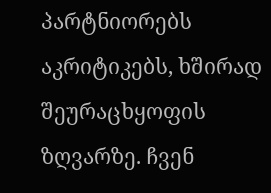პარტნიორებს აკრიტიკებს, ხშირად შეურაცხყოფის ზღვარზე. ჩვენ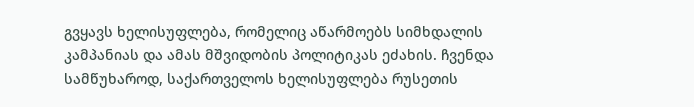გვყავს ხელისუფლება, რომელიც აწარმოებს სიმხდალის კამპანიას და ამას მშვიდობის პოლიტიკას ეძახის. ჩვენდა სამწუხაროდ, საქართველოს ხელისუფლება რუსეთის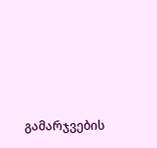გამარჯვების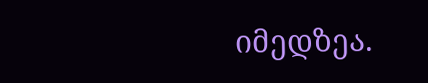იმედზეა.